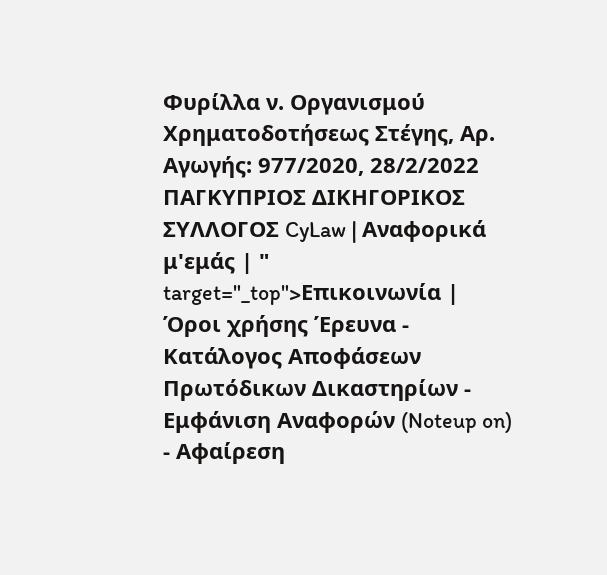Φυρίλλα ν. Οργανισμού Χρηματοδοτήσεως Στέγης, Αρ. Αγωγής: 977/2020, 28/2/2022 ΠΑΓΚΥΠΡΙΟΣ ΔΙΚΗΓΟΡΙΚΟΣ ΣΥΛΛΟΓΟΣ CyLaw | Αναφορικά μ'εμάς | " target="_top">Επικοινωνία | Όροι χρήσης Έρευνα - Κατάλογος Αποφάσεων Πρωτόδικων Δικαστηρίων - Εμφάνιση Αναφορών (Noteup on) - Αφαίρεση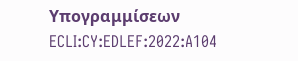Υπογραμμίσεων ECLI:CY:EDLEF:2022:A104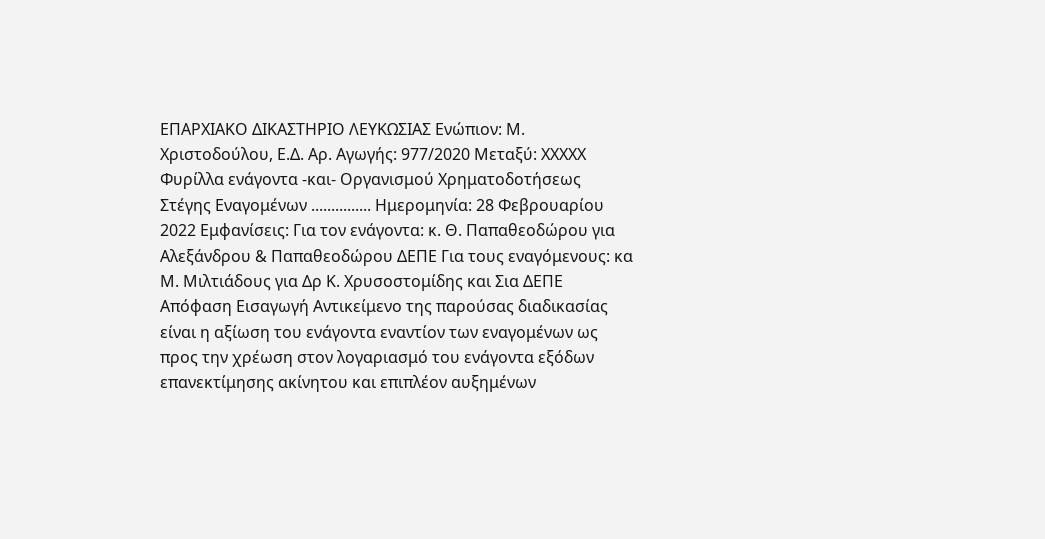ΕΠΑΡΧΙΑΚΟ ΔΙΚΑΣΤΗΡΙΟ ΛΕΥΚΩΣΙΑΣ Ενώπιον: Μ. Χριστοδούλου, Ε.Δ. Αρ. Αγωγής: 977/2020 Μεταξύ: XXXXX Φυρίλλα ενάγοντα -και- Οργανισμού Χρηματοδοτήσεως Στέγης Εναγομένων ............... Ημερομηνία: 28 Φεβρουαρίου 2022 Εμφανίσεις: Για τον ενάγοντα: κ. Θ. Παπαθεοδώρου για Αλεξάνδρου & Παπαθεοδώρου ΔΕΠΕ Για τους εναγόμενους: κα Μ. Μιλτιάδους για Δρ Κ. Χρυσοστομίδης και Σια ΔΕΠΕ Απόφαση Εισαγωγή Αντικείμενο της παρούσας διαδικασίας είναι η αξίωση του ενάγοντα εναντίον των εναγομένων ως προς την χρέωση στον λογαριασμό του ενάγοντα εξόδων επανεκτίμησης ακίνητου και επιπλέον αυξημένων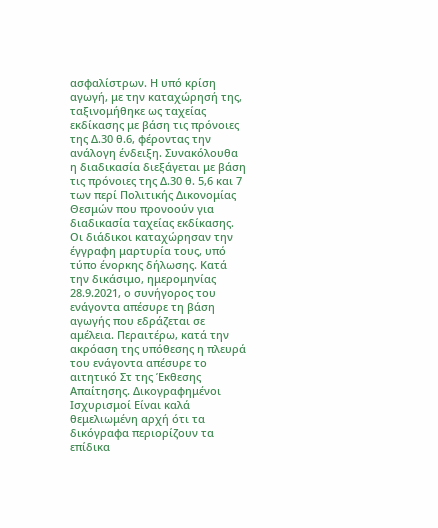ασφαλίστρων. Η υπό κρίση αγωγή, με την καταχώρησή της, ταξινομήθηκε ως ταχείας εκδίκασης με βάση τις πρόνοιες της Δ.30 θ.6, φέροντας την ανάλογη ένδειξη. Συνακόλουθα η διαδικασία διεξάγεται με βάση τις πρόνοιες της Δ.30 θ. 5,6 και 7 των περί Πολιτικής Δικονομίας Θεσμών που προνοούν για διαδικασία ταχείας εκδίκασης. Οι διάδικοι καταχώρησαν την έγγραφη μαρτυρία τους, υπό τύπο ένορκης δήλωσης. Κατά την δικάσιμο, ημερομηνίας 28.9.2021, ο συνήγορος του ενάγοντα απέσυρε τη βάση αγωγής που εδράζεται σε αμέλεια. Περαιτέρω, κατά την ακρόαση της υπόθεσης η πλευρά του ενάγοντα απέσυρε το αιτητικό Στ της Έκθεσης Απαίτησης. Δικογραφημένοι Ισχυρισμοί Είναι καλά θεμελιωμένη αρχή ότι τα δικόγραφα περιορίζουν τα επίδικα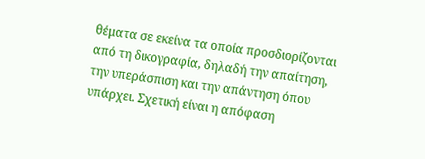θέματα σε εκείνα τα οποία προσδιορίζονται από τη δικογραφία, δηλαδή την απαίτηση, την υπεράσπιση και την απάντηση όπου υπάρχει. Σχετική είναι η απόφαση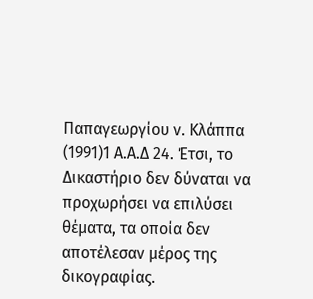Παπαγεωργίου ν. Κλάππα
(1991)1 Α.Α.Δ 24. Έτσι, το Δικαστήριο δεν δύναται να προχωρήσει να επιλύσει θέματα, τα οποία δεν αποτέλεσαν μέρος της δικογραφίας.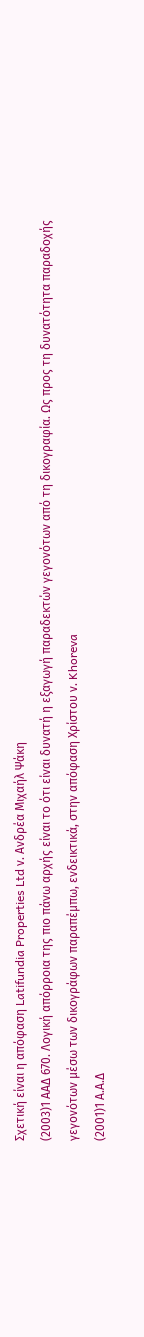Σχετική είναι η απόφαση Latifundia Properties Ltd ν. Ανδρέα Μιχαήλ Ψάκη
(2003)1 ΑΑΔ 670. Λογική απόρροια της πιο πάνω αρχής είναι το ότι είναι δυνατή η εξαγωγή παραδεκτών γεγονότων από τη δικογραφία. Ως προς τη δυνατότητα παραδοχής γεγονότων μέσω των δικογράφων παραπέμπω, ενδεικτικά, στην απόφαση Χρίστου ν. Khoreva
(2001)1 Α.Α.Δ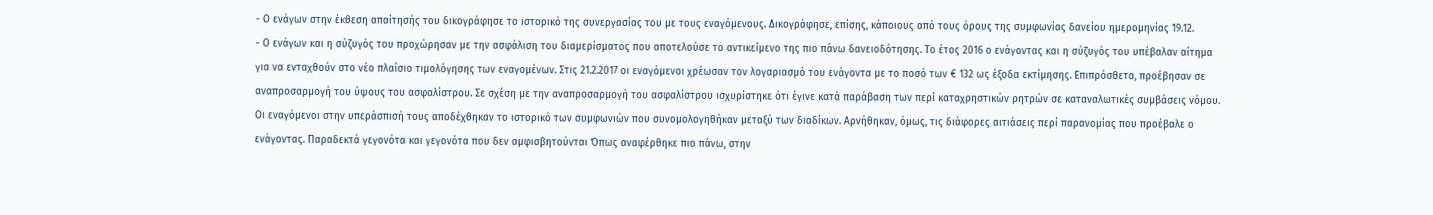- Ο ενάγων στην έκθεση απαίτησής του δικογράφησε το ιστορικό της συνεργασίας του με τους εναγόμενους. Δικογράφησε, επίσης, κάποιους από τους όρους της συμφωνίας δανείου ημερομηνίας 19.12.
- Ο ενάγων και η σύζυγός του προχώρησαν με την ασφάλιση του διαμερίσματος που αποτελούσε το αντικείμενο της πιο πάνω δανειοδότησης. Το έτος 2016 ο ενάγοντας και η σύζυγός του υπέβαλαν αίτημα για να ενταχθούν στο νέο πλαίσιο τιμολόγησης των εναγομένων. Στις 21.2.2017 οι εναγόμενοι χρέωσαν τον λογαριασμό του ενάγοντα με το ποσό των € 132 ως έξοδα εκτίμησης. Επιπρόσθετα, προέβησαν σε αναπροσαρμογή του ύψους του ασφαλίστρου. Σε σχέση με την αναπροσαρμογή του ασφαλίστρου ισχυρίστηκε ότι έγινε κατά παράβαση των περί καταχρηστικών ρητρών σε καταναλωτικές συμβάσεις νόμου. Οι εναγόμενοι στην υπεράσπισή τους αποδέχθηκαν το ιστορικό των συμφωνιών που συνομολογηθήκαν μεταξύ των διαδίκων. Αρνήθηκαν, όμως, τις διάφορες αιτιάσεις περί παρανομίας που προέβαλε ο ενάγοντας. Παραδεκτά γεγονότα και γεγονότα που δεν αμφισβητούνται Όπως αναφέρθηκε πιο πάνω, στην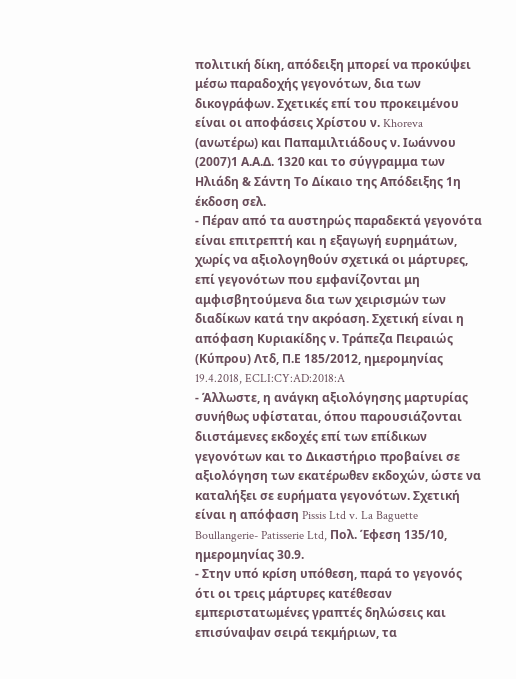πολιτική δίκη, απόδειξη μπορεί να προκύψει μέσω παραδοχής γεγονότων, δια των δικογράφων. Σχετικές επί του προκειμένου είναι οι αποφάσεις Χρίστου ν. Khoreva (ανωτέρω) και Παπαμιλτιάδους ν. Ιωάννου
(2007)1 Α.Α.Δ. 1320 και το σύγγραμμα των Ηλιάδη & Σάντη Tο Δίκαιο της Απόδειξης 1η έκδοση σελ.
- Πέραν από τα αυστηρώς παραδεκτά γεγονότα είναι επιτρεπτή και η εξαγωγή ευρημάτων, χωρίς να αξιολογηθούν σχετικά οι μάρτυρες, επί γεγονότων που εμφανίζονται μη αμφισβητούμενα δια των χειρισμών των διαδίκων κατά την ακρόαση. Σχετική είναι η απόφαση Κυριακίδης ν. Τράπεζα Πειραιώς (Κύπρου) Λτδ, Π.Ε 185/2012, ημερομηνίας 19.4.2018, ECLI:CY:AD:2018:A
- Άλλωστε, η ανάγκη αξιολόγησης μαρτυρίας συνήθως υφίσταται, όπου παρουσιάζονται διιστάμενες εκδοχές επί των επίδικων γεγονότων και το Δικαστήριο προβαίνει σε αξιολόγηση των εκατέρωθεν εκδοχών, ώστε να καταλήξει σε ευρήματα γεγονότων. Σχετική είναι η απόφαση Pissis Ltd v. La Baguette Boullangerie- Patisserie Ltd, Πολ. Έφεση 135/10, ημερομηνίας 30.9.
- Στην υπό κρίση υπόθεση, παρά το γεγονός ότι οι τρεις μάρτυρες κατέθεσαν εμπεριστατωμένες γραπτές δηλώσεις και επισύναψαν σειρά τεκμήριων, τα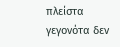πλείστα γεγονότα δεν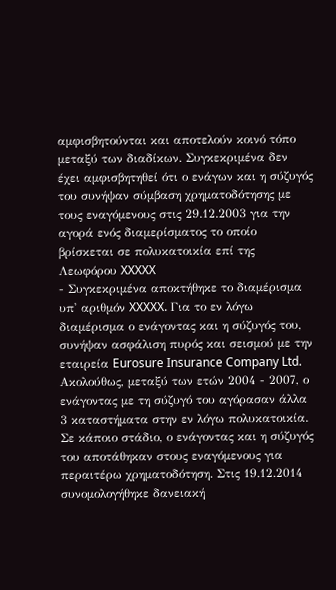αμφισβητούνται και αποτελούν κοινό τόπο μεταξύ των διαδίκων. Συγκεκριμένα δεν έχει αμφισβητηθεί ότι ο ενάγων και η σύζυγός του συνήψαν σύμβαση χρηματοδότησης με τους εναγόμενους στις 29.12.2003 για την αγορά ενός διαμερίσματος το οποίο βρίσκεται σε πολυκατοικία επί της Λεωφόρου XXXXX
- Συγκεκριμένα αποκτήθηκε το διαμέρισμα υπ' αριθμόν XXXXX. Για το εν λόγω διαμέρισμα ο ενάγοντας και η σύζυγός του, συνήψαν ασφάλιση πυρός και σεισμού με την εταιρεία Eurosure Insurance Company Ltd. Ακολούθως, μεταξύ των ετών 2004 - 2007, ο ενάγοντας με τη σύζυγό του αγόρασαν άλλα 3 καταστήματα στην εν λόγω πολυκατοικία. Σε κάποιο στάδιο, ο ενάγοντας και η σύζυγός του αποτάθηκαν στους εναγόμενους για περαιτέρω χρηματοδότηση. Στις 19.12.2014 συνομολογήθηκε δανειακή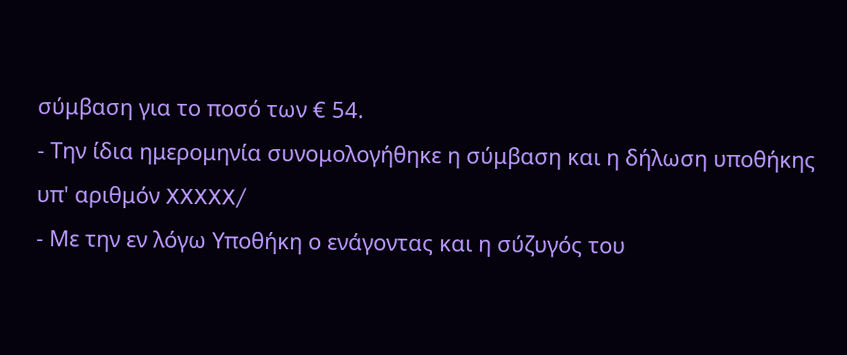σύμβαση για το ποσό των € 54.
- Την ίδια ημερομηνία συνομολογήθηκε η σύμβαση και η δήλωση υποθήκης υπ' αριθμόν XXXXX/
- Με την εν λόγω Υποθήκη ο ενάγοντας και η σύζυγός του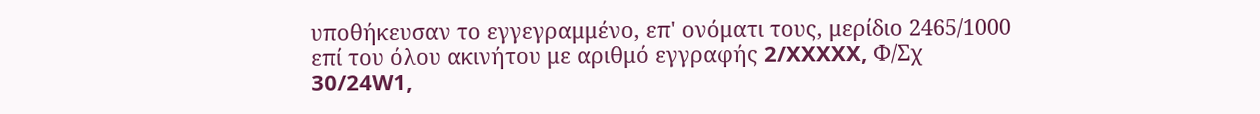υποθήκευσαν το εγγεγραμμένο, επ' ονόματι τους, μερίδιο 2465/1000 επί του όλου ακινήτου με αριθμό εγγραφής 2/XXXXX, Φ/Σχ 30/24W1,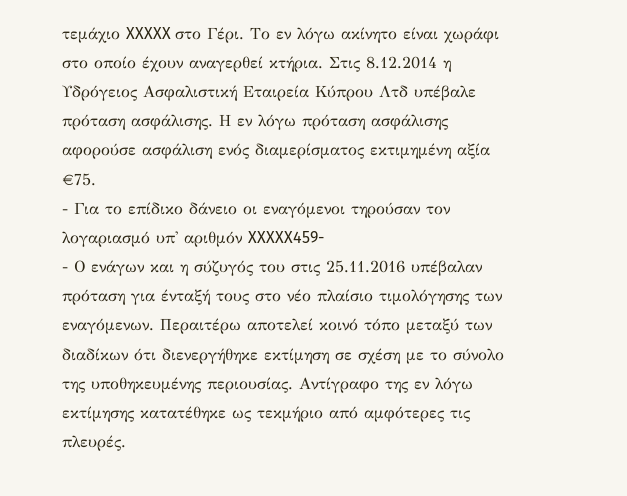τεμάχιο XXXXX στο Γέρι. Το εν λόγω ακίνητο είναι χωράφι στο οποίο έχουν αναγερθεί κτήρια. Στις 8.12.2014 η Υδρόγειος Ασφαλιστική Εταιρεία Κύπρου Λτδ υπέβαλε πρόταση ασφάλισης. Η εν λόγω πρόταση ασφάλισης αφορούσε ασφάλιση ενός διαμερίσματος εκτιμημένη αξία €75.
- Για το επίδικο δάνειο οι εναγόμενοι τηρούσαν τον λογαριασμό υπ' αριθμόν XXXXX459-
- Ο ενάγων και η σύζυγός του στις 25.11.2016 υπέβαλαν πρόταση για ένταξή τους στο νέο πλαίσιο τιμολόγησης των εναγόμενων. Περαιτέρω αποτελεί κοινό τόπο μεταξύ των διαδίκων ότι διενεργήθηκε εκτίμηση σε σχέση με το σύνολο της υποθηκευμένης περιουσίας. Αντίγραφο της εν λόγω εκτίμησης κατατέθηκε ως τεκμήριο από αμφότερες τις πλευρές.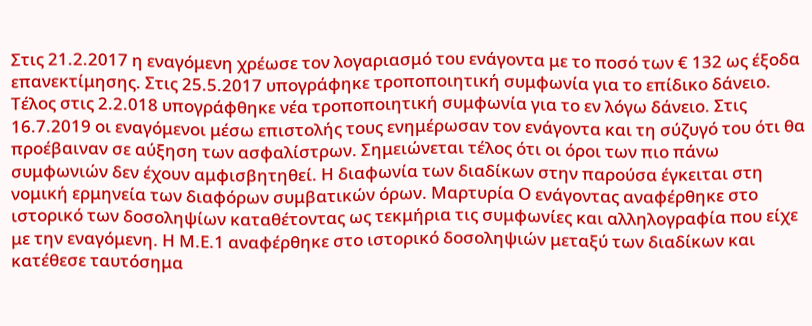Στις 21.2.2017 η εναγόμενη χρέωσε τον λογαριασμό του ενάγοντα με το ποσό των € 132 ως έξοδα επανεκτίμησης. Στις 25.5.2017 υπογράφηκε τροποποιητική συμφωνία για το επίδικο δάνειο. Τέλος στις 2.2.018 υπογράφθηκε νέα τροποποιητική συμφωνία για το εν λόγω δάνειο. Στις 16.7.2019 οι εναγόμενοι μέσω επιστολής τους ενημέρωσαν τον ενάγοντα και τη σύζυγό του ότι θα προέβαιναν σε αύξηση των ασφαλίστρων. Σημειώνεται τέλος ότι οι όροι των πιο πάνω συμφωνιών δεν έχουν αμφισβητηθεί. Η διαφωνία των διαδίκων στην παρούσα έγκειται στη νομική ερμηνεία των διαφόρων συμβατικών όρων. Μαρτυρία Ο ενάγοντας αναφέρθηκε στο ιστορικό των δοσοληψίων καταθέτοντας ως τεκμήρια τις συμφωνίες και αλληλογραφία που είχε με την εναγόμενη. Η Μ.Ε.1 αναφέρθηκε στο ιστορικό δοσοληψιών μεταξύ των διαδίκων και κατέθεσε ταυτόσημα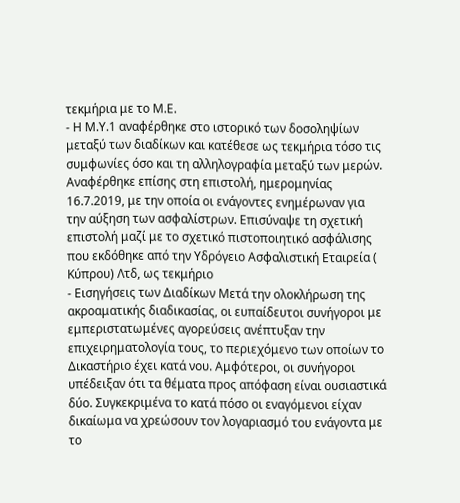τεκμήρια με το Μ.Ε.
- Η Μ.Υ.1 αναφέρθηκε στο ιστορικό των δοσοληψίων μεταξύ των διαδίκων και κατέθεσε ως τεκμήρια τόσο τις συμφωνίες όσο και τη αλληλογραφία μεταξύ των μερών. Αναφέρθηκε επίσης στη επιστολή, ημερομηνίας 16.7.2019, με την οποία οι ενάγοντες ενημέρωναν για την αύξηση των ασφαλίστρων. Επισύναψε τη σχετική επιστολή μαζί με το σχετικό πιστοποιητικό ασφάλισης που εκδόθηκε από την Υδρόγειο Ασφαλιστική Εταιρεία ( Κύπρου) Λτδ, ως τεκμήριο
- Εισηγήσεις των Διαδίκων Μετά την ολοκλήρωση της ακροαματικής διαδικασίας, οι ευπαίδευτοι συνήγοροι με εμπεριστατωμένες αγορεύσεις ανέπτυξαν την επιχειρηματολογία τους, το περιεχόμενο των οποίων το Δικαστήριο έχει κατά νου. Αμφότεροι, οι συνήγοροι υπέδειξαν ότι τα θέματα προς απόφαση είναι ουσιαστικά δύο. Συγκεκριμένα το κατά πόσο οι εναγόμενοι είχαν δικαίωμα να χρεώσουν τον λογαριασμό του ενάγοντα με το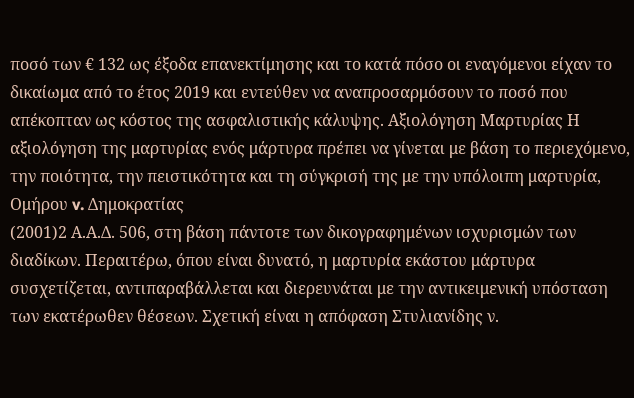ποσό των € 132 ως έξοδα επανεκτίμησης και το κατά πόσο οι εναγόμενοι είχαν το δικαίωμα από το έτος 2019 και εντεύθεν να αναπροσαρμόσουν το ποσό που απέκοπταν ως κόστος της ασφαλιστικής κάλυψης. Αξιολόγηση Μαρτυρίας Η αξιολόγηση της μαρτυρίας ενός μάρτυρα πρέπει να γίνεται με βάση το περιεχόμενο, την ποιότητα, την πειστικότητα και τη σύγκρισή της με την υπόλοιπη μαρτυρία, Ομήρου v. Δημοκρατίας
(2001)2 Α.Α.Δ. 506, στη βάση πάντοτε των δικογραφημένων ισχυρισμών των διαδίκων. Περαιτέρω, όπου είναι δυνατό, η μαρτυρία εκάστου μάρτυρα συσχετίζεται, αντιπαραβάλλεται και διερευνάται με την αντικειμενική υπόσταση των εκατέρωθεν θέσεων. Σχετική είναι η απόφαση Στυλιανίδης ν.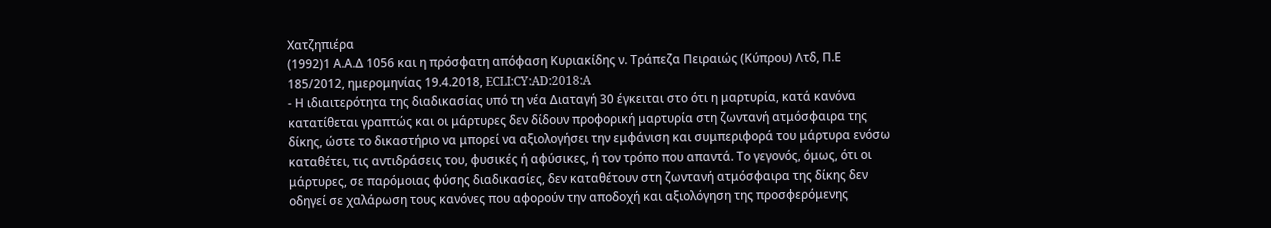Χατζηπιέρα
(1992)1 Α.Α.Δ 1056 και η πρόσφατη απόφαση Κυριακίδης ν. Τράπεζα Πειραιώς (Κύπρου) Λτδ, Π.Ε 185/2012, ημερομηνίας 19.4.2018, ECLI:CY:AD:2018:A
- Η ιδιαιτερότητα της διαδικασίας υπό τη νέα Διαταγή 30 έγκειται στο ότι η μαρτυρία, κατά κανόνα κατατίθεται γραπτώς και οι μάρτυρες δεν δίδουν προφορική μαρτυρία στη ζωντανή ατμόσφαιρα της δίκης, ώστε το δικαστήριο να μπορεί να αξιολογήσει την εμφάνιση και συμπεριφορά του μάρτυρα ενόσω καταθέτει, τις αντιδράσεις του, φυσικές ή αφύσικες, ή τον τρόπο που απαντά. Το γεγονός, όμως, ότι οι μάρτυρες, σε παρόμοιας φύσης διαδικασίες, δεν καταθέτουν στη ζωντανή ατμόσφαιρα της δίκης δεν οδηγεί σε χαλάρωση τους κανόνες που αφορούν την αποδοχή και αξιολόγηση της προσφερόμενης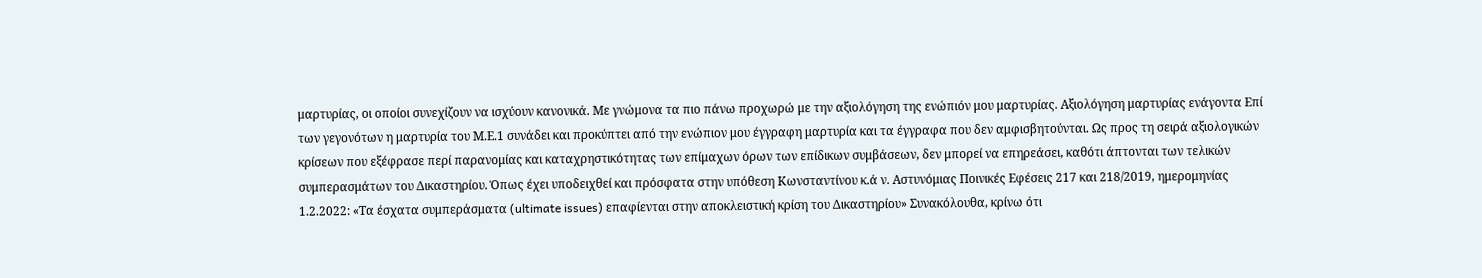μαρτυρίας, οι οποίοι συνεχίζουν να ισχύουν κανονικά. Με γνώμονα τα πιο πάνω προχωρώ με την αξιολόγηση της ενώπιόν μου μαρτυρίας. Αξιολόγηση μαρτυρίας ενάγοντα Επί των γεγονότων η μαρτυρία του Μ.Ε.1 συνάδει και προκύπτει από την ενώπιον μου έγγραφη μαρτυρία και τα έγγραφα που δεν αμφισβητούνται. Ως προς τη σειρά αξιολογικών κρίσεων που εξέφρασε περί παρανομίας και καταχρηστικότητας των επίμαχων όρων των επίδικων συμβάσεων, δεν μπορεί να επηρεάσει, καθότι άπτονται των τελικών συμπερασμάτων του Δικαστηρίου. Όπως έχει υποδειχθεί και πρόσφατα στην υπόθεση Κωνσταντίνου κ.ά ν. Αστυνόμιας Ποινικές Εφέσεις 217 και 218/2019, ημερομηνίας 1.2.2022: «Τα έσχατα συμπεράσματα (ultimate issues) επαφίενται στην αποκλειστική κρίση του Δικαστηρίου» Συνακόλουθα, κρίνω ότι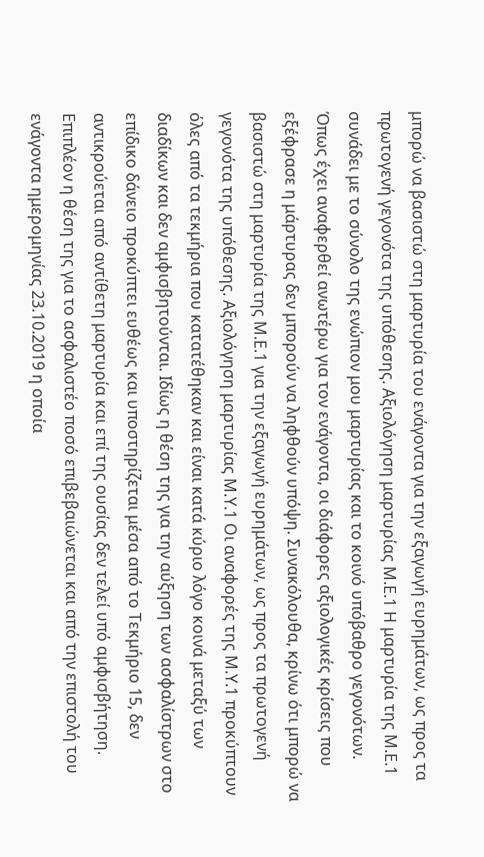μπορώ να βασιστώ στη μαρτυρία του ενάγοντα για την εξαγωγή ευρημάτων, ως προς τα πρωτογενή γεγονότα της υπόθεσης. Αξιολόγηση μαρτυρίας Μ.Ε.1 Η μαρτυρία της Μ.Ε.1 συνάδει με το σύνολο της ενώπιον μου μαρτυρίας και το κοινό υπόβαθρο γεγονότων. Όπως έχει αναφερθεί ανωτέρω για τον ενάγοντα, οι διάφορες αξιολογικές κρίσεις που εξέφρασε η μάρτυρας δεν μπορούν να ληφθούν υπόψη. Συνακόλουθα, κρίνω ότι μπορώ να βασιστώ στη μαρτυρία της Μ.Ε.1 για την εξαγωγή ευρημάτων, ως προς τα πρωτογενή γεγονότα της υπόθεσης. Αξιολόγηση μαρτυρίας Μ.Υ.1 Οι αναφορές της Μ.Υ.1 προκύπτουν όλες από τα τεκμήρια που κατατέθηκαν και είναι κατά κύριο λόγο κοινά μεταξύ των διαδίκων και δεν αμφισβητούνται. Ιδίως η θέση της για την αύξηση των ασφαλίστρων στο επίδικο δάνειο προκύπτει ευθέως και υποστηρίζεται μέσα από το Τεκμήριο 15, δεν αντικρούεται από αντίθετη μαρτυρία και επί της ουσίας δεν τελεί υπό αμφισβήτηση. Επιπλέον η θέση της για το ασφαλιστέο ποσό επιβεβαιώνεται και από την επιστολή του ενάγοντα ημερομηνίας 23.10.2019 η οποία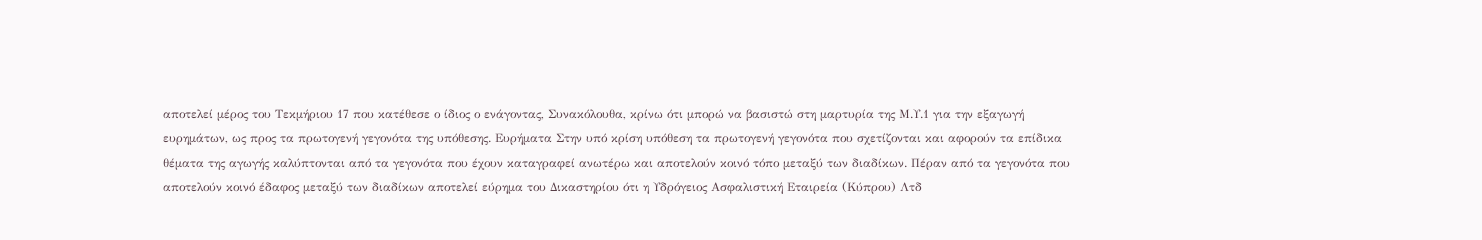αποτελεί μέρος του Τεκμήριου 17 που κατέθεσε ο ίδιος ο ενάγοντας, Συνακόλουθα, κρίνω ότι μπορώ να βασιστώ στη μαρτυρία της Μ.Υ.1 για την εξαγωγή ευρημάτων, ως προς τα πρωτογενή γεγονότα της υπόθεσης. Ευρήματα Στην υπό κρίση υπόθεση τα πρωτογενή γεγονότα που σχετίζονται και αφορούν τα επίδικα θέματα της αγωγής καλύπτονται από τα γεγονότα που έχουν καταγραφεί ανωτέρω και αποτελούν κοινό τόπο μεταξύ των διαδίκων. Πέραν από τα γεγονότα που αποτελούν κοινό έδαφος μεταξύ των διαδίκων αποτελεί εύρημα του Δικαστηρίου ότι η Υδρόγειος Ασφαλιστική Εταιρεία (Κύπρου) Λτδ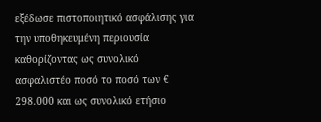εξέδωσε πιστοποιητικό ασφάλισης για την υποθηκευμένη περιουσία καθορίζοντας ως συνολικό ασφαλιστέο ποσό το ποσό των € 298.000 και ως συνολικό ετήσιο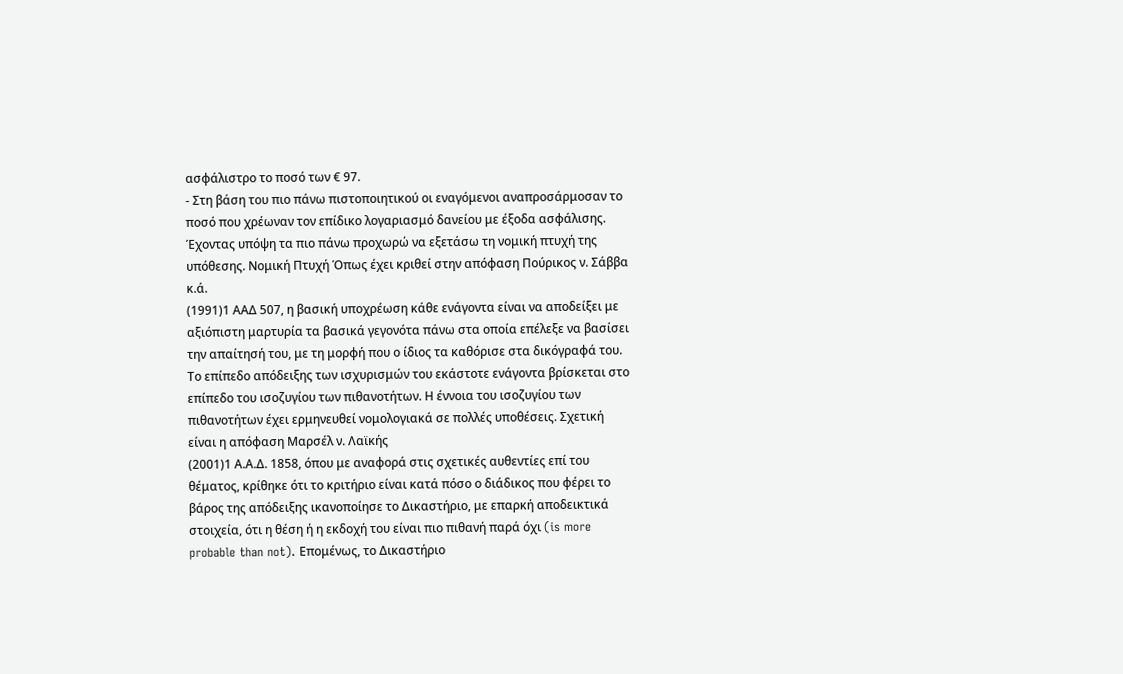ασφάλιστρο το ποσό των € 97.
- Στη βάση του πιο πάνω πιστοποιητικού οι εναγόμενοι αναπροσάρμοσαν το ποσό που χρέωναν τον επίδικο λογαριασμό δανείου με έξοδα ασφάλισης. Έχοντας υπόψη τα πιο πάνω προχωρώ να εξετάσω τη νομική πτυχή της υπόθεσης. Νομική Πτυχή Όπως έχει κριθεί στην απόφαση Πούρικος ν. Σάββα κ.ά.
(1991)1 ΑΑΔ 507, η βασική υποχρέωση κάθε ενάγοντα είναι να αποδείξει με αξιόπιστη μαρτυρία τα βασικά γεγονότα πάνω στα οποία επέλεξε να βασίσει την απαίτησή του, με τη μορφή που ο ίδιος τα καθόρισε στα δικόγραφά του. Το επίπεδο απόδειξης των ισχυρισμών του εκάστοτε ενάγοντα βρίσκεται στο επίπεδο του ισοζυγίου των πιθανοτήτων. Η έννοια του ισοζυγίου των πιθανοτήτων έχει ερμηνευθεί νομολογιακά σε πολλές υποθέσεις. Σχετική είναι η απόφαση Μαρσέλ ν. Λαϊκής
(2001)1 Α.Α.Δ. 1858, όπου με αναφορά στις σχετικές αυθεντίες επί του θέματος, κρίθηκε ότι το κριτήριο είναι κατά πόσο ο διάδικος που φέρει το βάρος της απόδειξης ικανοποίησε το Δικαστήριο, με επαρκή αποδεικτικά στοιχεία, ότι η θέση ή η εκδοχή του είναι πιο πιθανή παρά όχι (is more probable than not). Επομένως, το Δικαστήριο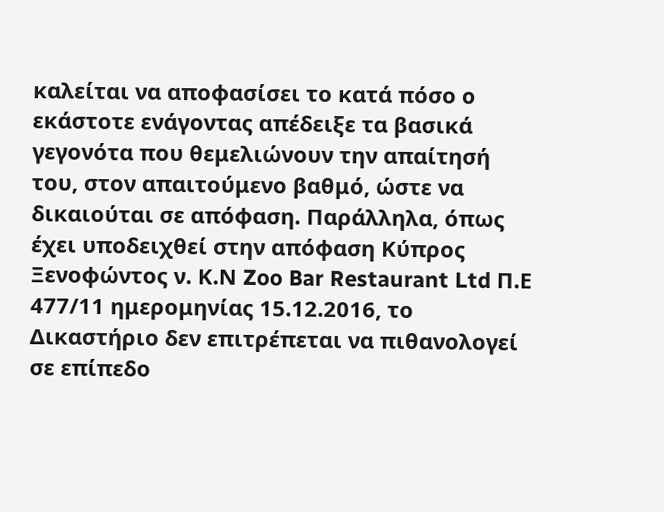καλείται να αποφασίσει το κατά πόσο o εκάστοτε ενάγοντας απέδειξε τα βασικά γεγονότα που θεμελιώνουν την απαίτησή του, στον απαιτούμενο βαθμό, ώστε να δικαιούται σε απόφαση. Παράλληλα, όπως έχει υποδειχθεί στην απόφαση Κύπρος Ξενοφώντος ν. Κ.Ν Zoo Bar Restaurant Ltd Π.Ε 477/11 ημερομηνίας 15.12.2016, το Δικαστήριο δεν επιτρέπεται να πιθανολογεί σε επίπεδο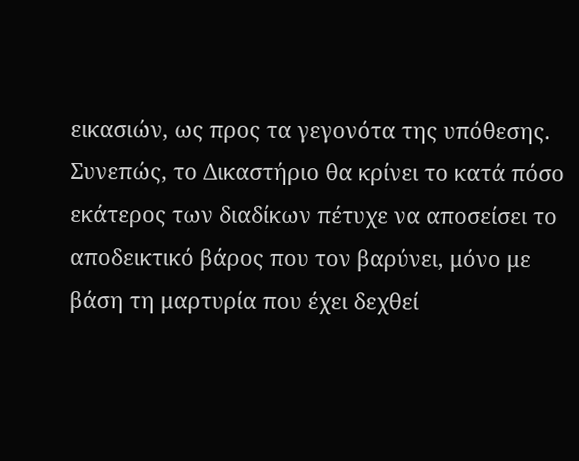εικασιών, ως προς τα γεγονότα της υπόθεσης. Συνεπώς, το Δικαστήριο θα κρίνει το κατά πόσο εκάτερος των διαδίκων πέτυχε να αποσείσει το αποδεικτικό βάρος που τον βαρύνει, μόνο με βάση τη μαρτυρία που έχει δεχθεί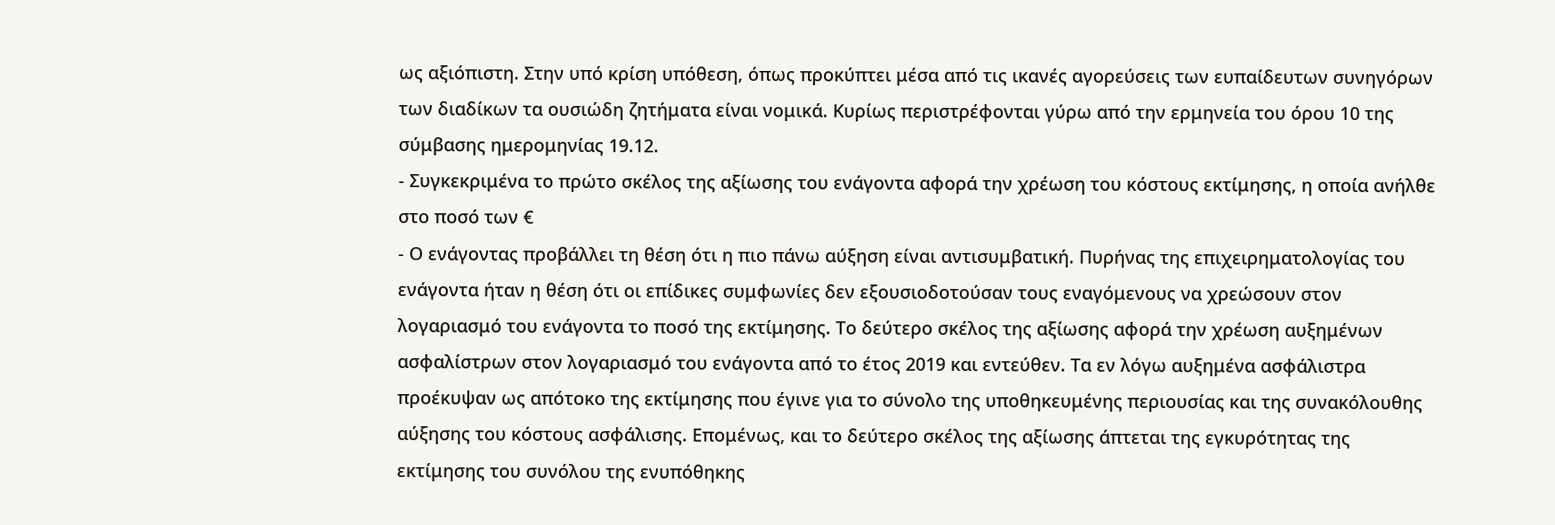ως αξιόπιστη. Στην υπό κρίση υπόθεση, όπως προκύπτει μέσα από τις ικανές αγορεύσεις των ευπαίδευτων συνηγόρων των διαδίκων τα ουσιώδη ζητήματα είναι νομικά. Κυρίως περιστρέφονται γύρω από την ερμηνεία του όρου 10 της σύμβασης ημερομηνίας 19.12.
- Συγκεκριμένα το πρώτο σκέλος της αξίωσης του ενάγοντα αφορά την χρέωση του κόστους εκτίμησης, η οποία ανήλθε στο ποσό των €
- Ο ενάγοντας προβάλλει τη θέση ότι η πιο πάνω αύξηση είναι αντισυμβατική. Πυρήνας της επιχειρηματολογίας του ενάγοντα ήταν η θέση ότι οι επίδικες συμφωνίες δεν εξουσιοδοτούσαν τους εναγόμενους να χρεώσουν στον λογαριασμό του ενάγοντα το ποσό της εκτίμησης. Το δεύτερο σκέλος της αξίωσης αφορά την χρέωση αυξημένων ασφαλίστρων στον λογαριασμό του ενάγοντα από το έτος 2019 και εντεύθεν. Τα εν λόγω αυξημένα ασφάλιστρα προέκυψαν ως απότοκο της εκτίμησης που έγινε για το σύνολο της υποθηκευμένης περιουσίας και της συνακόλουθης αύξησης του κόστους ασφάλισης. Επομένως, και το δεύτερο σκέλος της αξίωσης άπτεται της εγκυρότητας της εκτίμησης του συνόλου της ενυπόθηκης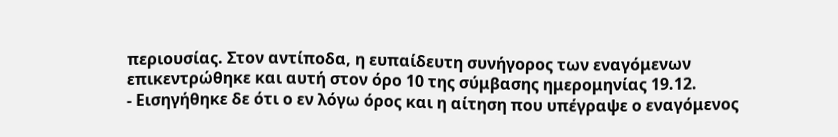περιουσίας. Στον αντίποδα, η ευπαίδευτη συνήγορος των εναγόμενων επικεντρώθηκε και αυτή στον όρο 10 της σύμβασης ημερομηνίας 19.12.
- Εισηγήθηκε δε ότι ο εν λόγω όρος και η αίτηση που υπέγραψε ο εναγόμενος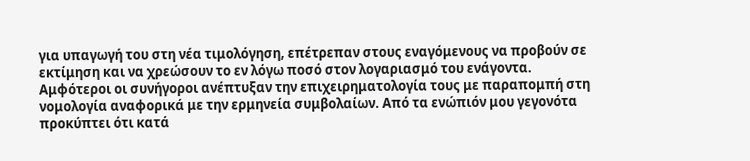για υπαγωγή του στη νέα τιμολόγηση, επέτρεπαν στους εναγόμενους να προβούν σε εκτίμηση και να χρεώσουν το εν λόγω ποσό στον λογαριασμό του ενάγοντα. Αμφότεροι οι συνήγοροι ανέπτυξαν την επιχειρηματολογία τους με παραπομπή στη νομολογία αναφορικά με την ερμηνεία συμβολαίων. Από τα ενώπιόν μου γεγονότα προκύπτει ότι κατά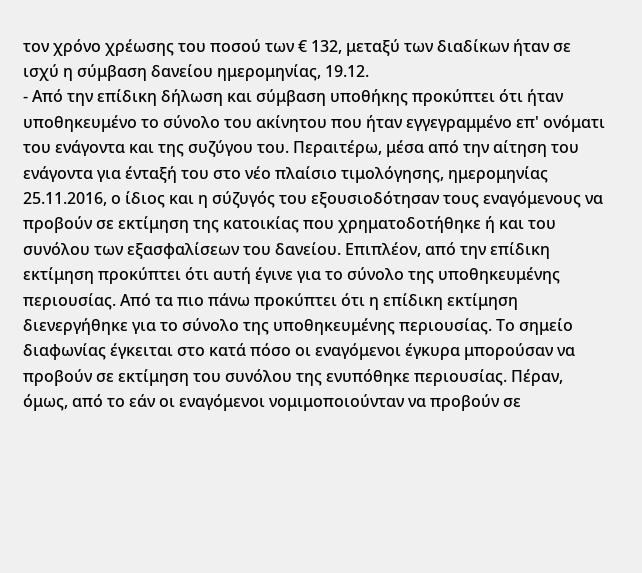τον χρόνο χρέωσης του ποσού των € 132, μεταξύ των διαδίκων ήταν σε ισχύ η σύμβαση δανείου ημερομηνίας, 19.12.
- Από την επίδικη δήλωση και σύμβαση υποθήκης προκύπτει ότι ήταν υποθηκευμένο το σύνολο του ακίνητου που ήταν εγγεγραμμένο επ' ονόματι του ενάγοντα και της συζύγου του. Περαιτέρω, μέσα από την αίτηση του ενάγοντα για ένταξή του στο νέο πλαίσιο τιμολόγησης, ημερομηνίας 25.11.2016, ο ίδιος και η σύζυγός του εξουσιοδότησαν τους εναγόμενους να προβούν σε εκτίμηση της κατοικίας που χρηματοδοτήθηκε ή και του συνόλου των εξασφαλίσεων του δανείου. Επιπλέον, από την επίδικη εκτίμηση προκύπτει ότι αυτή έγινε για το σύνολο της υποθηκευμένης περιουσίας. Από τα πιο πάνω προκύπτει ότι η επίδικη εκτίμηση διενεργήθηκε για το σύνολο της υποθηκευμένης περιουσίας. Το σημείο διαφωνίας έγκειται στο κατά πόσο οι εναγόμενοι έγκυρα μπορούσαν να προβούν σε εκτίμηση του συνόλου της ενυπόθηκε περιουσίας. Πέραν, όμως, από το εάν οι εναγόμενοι νομιμοποιούνταν να προβούν σε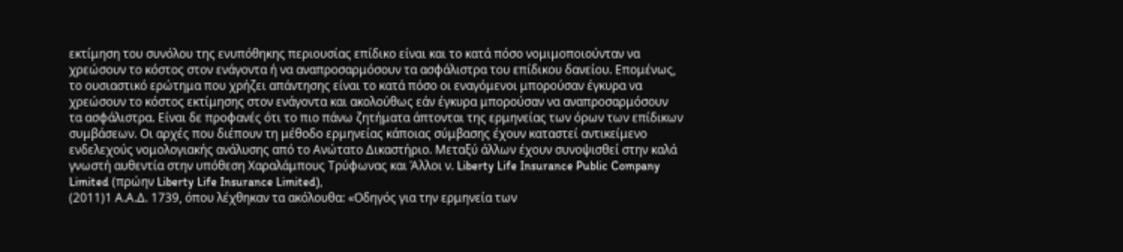εκτίμηση του συνόλου της ενυπόθηκης περιουσίας επίδικο είναι και το κατά πόσο νομιμοποιούνταν να χρεώσουν το κόστος στον ενάγοντα ή να αναπροσαρμόσουν τα ασφάλιστρα του επίδικου δανείου. Επομένως, το ουσιαστικό ερώτημα που χρήζει απάντησης είναι το κατά πόσο οι εναγόμενοι μπορούσαν έγκυρα να χρεώσουν το κόστος εκτίμησης στον ενάγοντα και ακολούθως εάν έγκυρα μπορούσαν να αναπροσαρμόσουν τα ασφάλιστρα. Είναι δε προφανές ότι το πιο πάνω ζητήματα άπτονται της ερμηνείας των όρων των επίδικων συμβάσεων. Οι αρχές που διέπουν τη μέθοδο ερμηνείας κάποιας σύμβασης έχουν καταστεί αντικείμενο ενδελεχούς νομολογιακής ανάλυσης από το Ανώτατο Δικαστήριο. Μεταξύ άλλων έχουν συνοψισθεί στην καλά γνωστή αυθεντία στην υπόθεση Χαραλάμπους Τρύφωνας και Άλλοι ν. Liberty Life Insurance Public Company Limited (πρώην Liberty Life Insurance Limited),
(2011)1 Α.Α.Δ. 1739, όπου λέχθηκαν τα ακόλουθα: «Οδηγός για την ερμηνεία των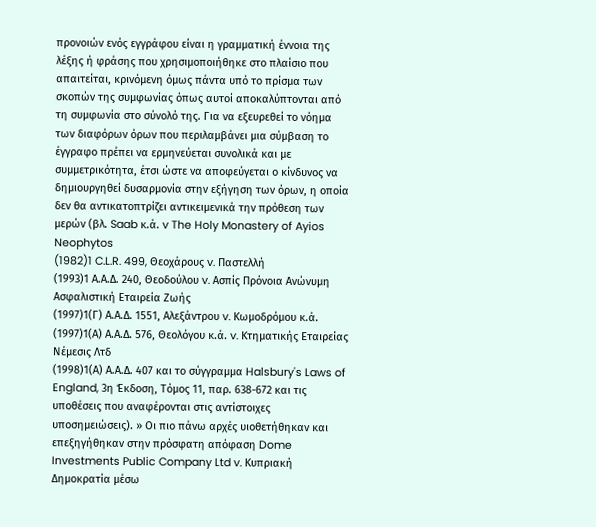προνοιών ενός εγγράφου είναι η γραμματική έννοια της λέξης ή φράσης που χρησιμοποιήθηκε στο πλαίσιο που απαιτείται, κρινόμενη όμως πάντα υπό το πρίσμα των σκοπών της συμφωνίας όπως αυτοί αποκαλύπτονται από τη συμφωνία στο σύνολό της. Για να εξευρεθεί το νόημα των διαφόρων όρων που περιλαμβάνει μια σύμβαση το έγγραφο πρέπει να ερμηνεύεται συνολικά και με συμμετρικότητα, έτσι ώστε να αποφεύγεται ο κίνδυνος να δημιουργηθεί δυσαρμονία στην εξήγηση των όρων, η οποία δεν θα αντικατοπτρίζει αντικειμενικά την πρόθεση των μερών (βλ. Saab κ.ά. v The Holy Monastery of Ayios Neophytos
(1982)1 C.L.R. 499, Θεοχάρους v. Παστελλή
(1993)1 Α.Α.Δ. 240, Θεοδούλου v. Ασπίς Πρόνοια Ανώνυμη Ασφαλιστική Εταιρεία Zωής
(1997)1(Γ) Α.Α.Δ. 1551, Αλεξάντρου v. Κωμοδρόμου κ.ά.
(1997)1(Α) Α.Α.Δ. 576, Θεολόγου κ.ά. v. Κτηματικής Εταιρείας Νέμεσις Λτδ
(1998)1(Α) Α.Α.Δ. 407 και το σύγγραμμα Halsbury's Laws of England, 3η Έκδοση, Τόμος 11, παρ. 638-672 και τις υποθέσεις που αναφέρονται στις αντίστοιχες υποσημειώσεις). » Οι πιο πάνω αρχές υιοθετήθηκαν και επεξηγήθηκαν στην πρόσφατη απόφαση Dome Investments Public Company Ltd v. Κυπριακή Δημοκρατία μέσω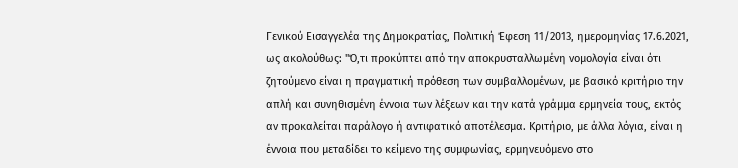Γενικού Εισαγγελέα της Δημοκρατίας, Πολιτική Έφεση 11/2013, ημερομηνίας 17.6.2021, ως ακολούθως: "Ό,τι προκύπτει από την αποκρυσταλλωμένη νομολογία είναι ότι ζητούμενο είναι η πραγματική πρόθεση των συμβαλλομένων, με βασικό κριτήριο την απλή και συνηθισμένη έννοια των λέξεων και την κατά γράμμα ερμηνεία τους, εκτός αν προκαλείται παράλογο ή αντιφατικό αποτέλεσμα. Κριτήριο, με άλλα λόγια, είναι η έννοια που μεταδίδει το κείμενο της συμφωνίας, ερμηνευόμενο στο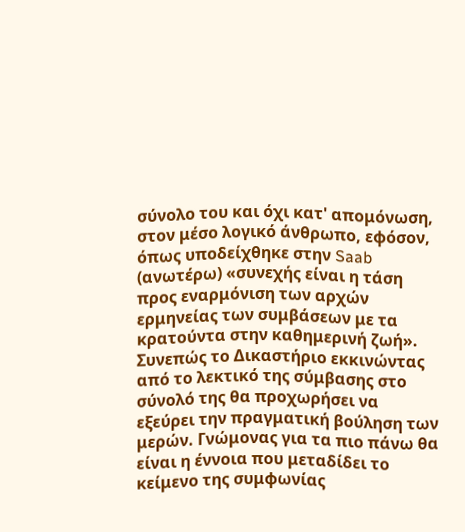σύνολο του και όχι κατ' απομόνωση, στον μέσο λογικό άνθρωπο, εφόσον, όπως υποδείχθηκε στην Saab (ανωτέρω) «συνεχής είναι η τάση προς εναρμόνιση των αρχών ερμηνείας των συμβάσεων με τα κρατούντα στην καθημερινή ζωή». Συνεπώς το Δικαστήριο εκκινώντας από το λεκτικό της σύμβασης στο σύνολό της θα προχωρήσει να εξεύρει την πραγματική βούληση των μερών. Γνώμονας για τα πιο πάνω θα είναι η έννοια που μεταδίδει το κείμενο της συμφωνίας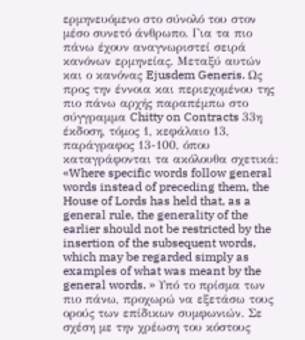ερμηνευόμενο στο σύνολό του στον μέσο συνετό άνθρωπο. Για τα πιο πάνω έχουν αναγνωριστεί σειρά κανόνων ερμηνείας. Μεταξύ αυτών και ο κανόνας Ejusdem Generis. Ως προς την έννοια και περιεχομένου της πιο πάνω αρχής παραπέμπω στο σύγγραμμα Chitty on Contracts 33η έκδοση, τόμος 1, κεφάλαιο 13, παράγραφος 13-100, όπου καταγράφονται τα ακόλουθα σχετικά: «Where specific words follow general words instead of preceding them, the House of Lords has held that, as a general rule, the generality of the earlier should not be restricted by the insertion of the subsequent words, which may be regarded simply as examples of what was meant by the general words. » Υπό το πρίσμα των πιο πάνω, προχωρώ να εξετάσω τους ορούς των επίδικων συμφωνιών. Σε σχέση με την χρέωση του κόστους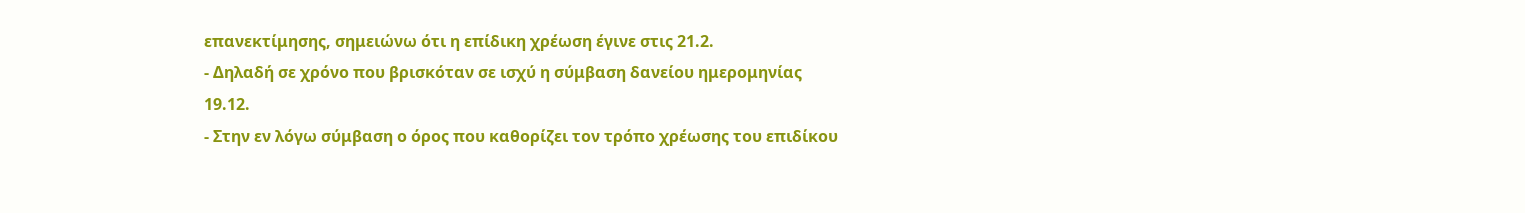επανεκτίμησης, σημειώνω ότι η επίδικη χρέωση έγινε στις 21.2.
- Δηλαδή σε χρόνο που βρισκόταν σε ισχύ η σύμβαση δανείου ημερομηνίας 19.12.
- Στην εν λόγω σύμβαση ο όρος που καθορίζει τον τρόπο χρέωσης του επιδίκου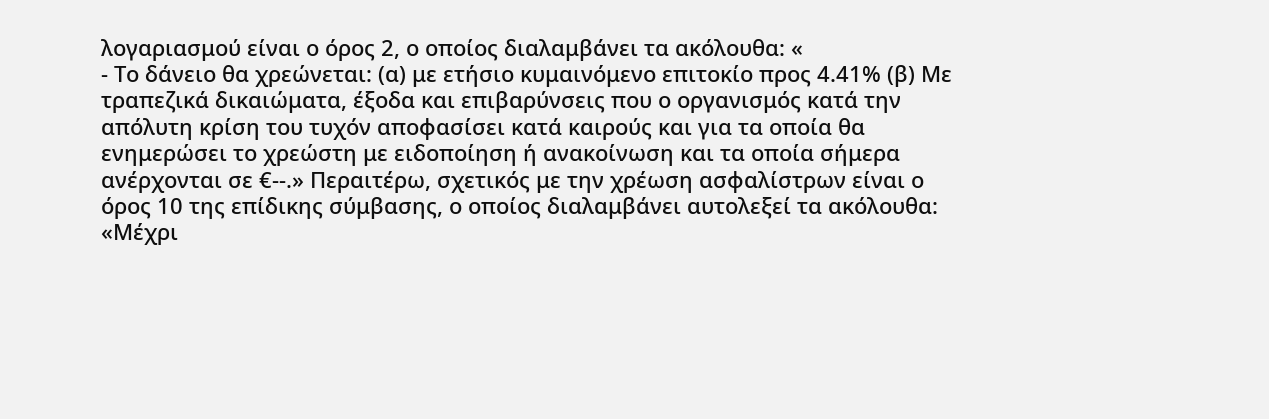λογαριασμού είναι ο όρος 2, ο οποίος διαλαμβάνει τα ακόλουθα: «
- Το δάνειο θα χρεώνεται: (α) με ετήσιο κυμαινόμενο επιτοκίο προς 4.41% (β) Με τραπεζικά δικαιώματα, έξοδα και επιβαρύνσεις που ο οργανισμός κατά την απόλυτη κρίση του τυχόν αποφασίσει κατά καιρούς και για τα οποία θα ενημερώσει το χρεώστη με ειδοποίηση ή ανακοίνωση και τα οποία σήμερα ανέρχονται σε €--.» Περαιτέρω, σχετικός με την χρέωση ασφαλίστρων είναι ο όρος 10 της επίδικης σύμβασης, ο οποίος διαλαμβάνει αυτολεξεί τα ακόλουθα: «Μέχρι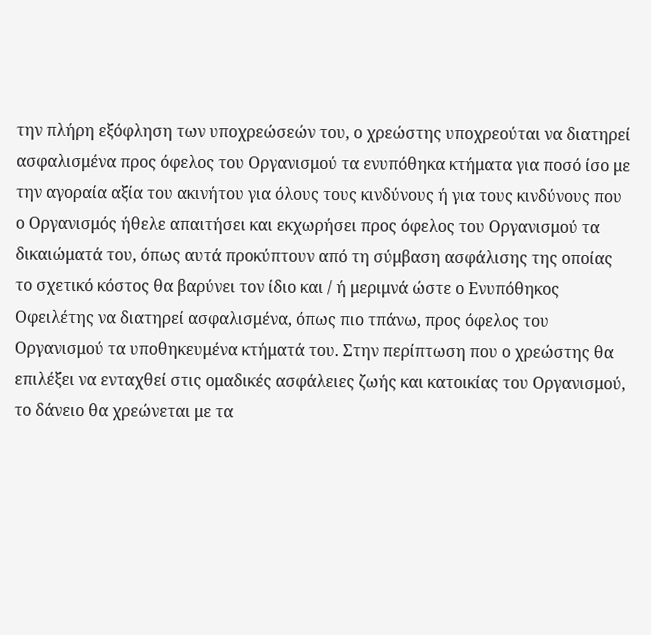την πλήρη εξόφληση των υποχρεώσεών του, ο χρεώστης υποχρεούται να διατηρεί ασφαλισμένα προς όφελος του Οργανισμού τα ενυπόθηκα κτήματα για ποσό ίσο με την αγοραία αξία του ακινήτου για όλους τους κινδύνους ή για τους κινδύνους που ο Οργανισμός ήθελε απαιτήσει και εκχωρήσει προς όφελος του Οργανισμού τα δικαιώματά του, όπως αυτά προκύπτουν από τη σύμβαση ασφάλισης της οποίας το σχετικό κόστος θα βαρύνει τον ίδιο και / ή μεριμνά ώστε ο Ενυπόθηκος Οφειλέτης να διατηρεί ασφαλισμένα, όπως πιο τπάνω, προς όφελος του Οργανισμού τα υποθηκευμένα κτήματά του. Στην περίπτωση που ο χρεώστης θα επιλέξει να ενταχθεί στις ομαδικές ασφάλειες ζωής και κατοικίας του Οργανισμού, το δάνειο θα χρεώνεται με τα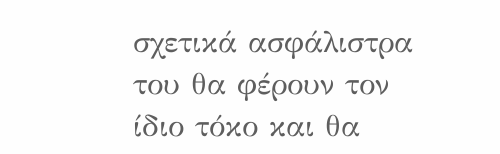σχετικά ασφάλιστρα του θα φέρουν τον ίδιο τόκο και θα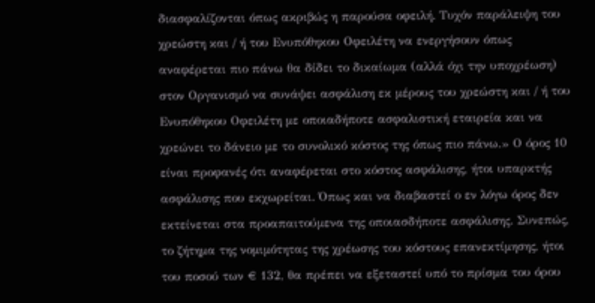διασφαλίζονται όπως ακριβώς η παρούσα οφειλή. Τυχόν παράλειψη του χρεώστη και / ή του Ενυπόθηκου Οφειλέτη να ενεργήσουν όπως αναφέρεται πιο πάνω θα δίδει το δικαίωμα (αλλά όχι την υποχρέωση) στον Οργανισμό να συνάψει ασφάλιση εκ μέρους του χρεώστη και / ή του Ενυπόθηκου Οφειλέτη με οποιαδήποτε ασφαλιστική εταιρεία και να χρεώνει το δάνειο με το συνολικό κόστος της όπως πιο πάνω.» Ο όρος 10 είναι προφανές ότι αναφέρεται στο κόστος ασφάλισης, ήτοι υπαρκτής ασφάλισης που εκχωρείται. Όπως και να διαβαστεί ο εν λόγω όρος δεν εκτείνεται στα προαπαιτούμενα της οποιασδήποτε ασφάλισης. Συνεπώς, το ζήτημα της νομιμότητας της χρέωσης του κόστους επανεκτίμησης, ήτοι του ποσού των € 132, θα πρέπει να εξεταστεί υπό το πρίσμα του όρου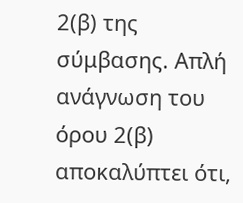2(β) της σύμβασης. Απλή ανάγνωση του όρου 2(β) αποκαλύπτει ότι,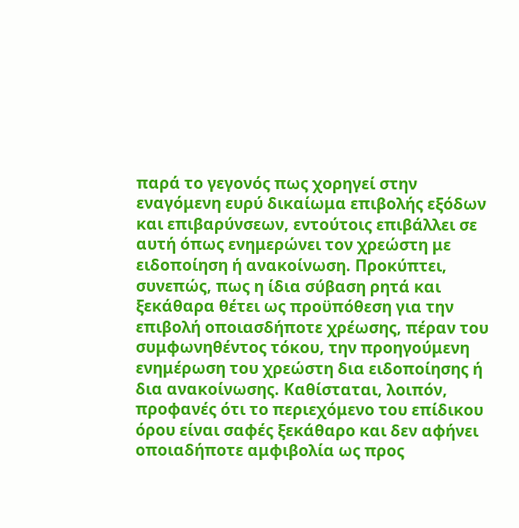παρά το γεγονός πως χορηγεί στην εναγόμενη ευρύ δικαίωμα επιβολής εξόδων και επιβαρύνσεων, εντούτοις επιβάλλει σε αυτή όπως ενημερώνει τον χρεώστη με ειδοποίηση ή ανακοίνωση. Προκύπτει, συνεπώς, πως η ίδια σύβαση ρητά και ξεκάθαρα θέτει ως προϋπόθεση για την επιβολή οποιασδήποτε χρέωσης, πέραν του συμφωνηθέντος τόκου, την προηγούμενη ενημέρωση του χρεώστη δια ειδοποίησης ή δια ανακοίνωσης. Καθίσταται, λοιπόν, προφανές ότι το περιεχόμενο του επίδικου όρου είναι σαφές ξεκάθαρο και δεν αφήνει οποιαδήποτε αμφιβολία ως προς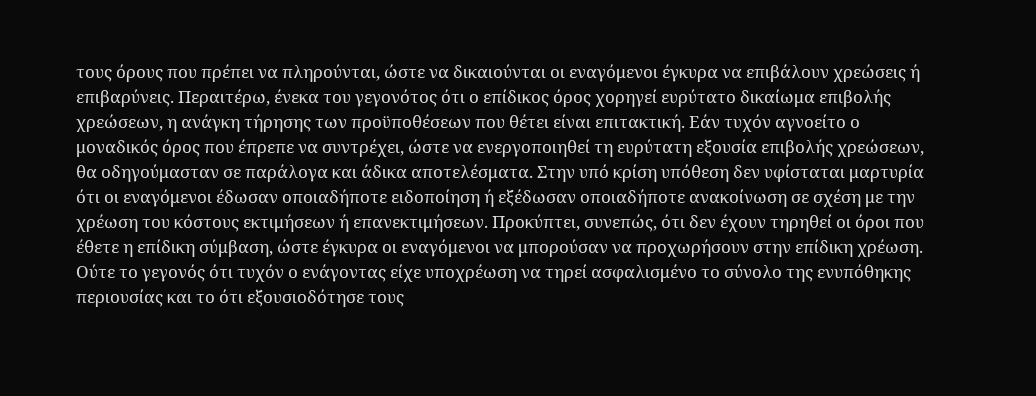τους όρους που πρέπει να πληρούνται, ώστε να δικαιούνται οι εναγόμενοι έγκυρα να επιβάλουν χρεώσεις ή επιβαρύνεις. Περαιτέρω, ένεκα του γεγονότος ότι ο επίδικος όρος χορηγεί ευρύτατο δικαίωμα επιβολής χρεώσεων, η ανάγκη τήρησης των προϋποθέσεων που θέτει είναι επιτακτική. Εάν τυχόν αγνοείτο ο μοναδικός όρος που έπρεπε να συντρέχει, ώστε να ενεργοποιηθεί τη ευρύτατη εξουσία επιβολής χρεώσεων, θα οδηγούμασταν σε παράλογα και άδικα αποτελέσματα. Στην υπό κρίση υπόθεση δεν υφίσταται μαρτυρία ότι οι εναγόμενοι έδωσαν οποιαδήποτε ειδοποίηση ή εξέδωσαν οποιαδήποτε ανακοίνωση σε σχέση με την χρέωση του κόστους εκτιμήσεων ή επανεκτιμήσεων. Προκύπτει, συνεπώς, ότι δεν έχουν τηρηθεί οι όροι που έθετε η επίδικη σύμβαση, ώστε έγκυρα οι εναγόμενοι να μπορούσαν να προχωρήσουν στην επίδικη χρέωση. Ούτε το γεγονός ότι τυχόν ο ενάγοντας είχε υποχρέωση να τηρεί ασφαλισμένο το σύνολο της ενυπόθηκης περιουσίας και το ότι εξουσιοδότησε τους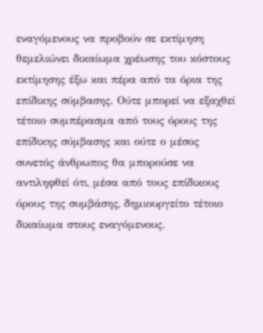εναγόμενους να προβούν σε εκτίμηση θεμελιώνει δικαίωμα χρέωσης του κόστους εκτίμησης έξω και πέρα από τα όρια της επίδικης σύμβασης. Ούτε μπορεί να εξαχθεί τέτοιο συμπέρασμα από τους όρους της επίδικης σύμβασης και ούτε ο μέσος συνετός άνθρωπος θα μπορούσε να αντιληφθεί ότι, μέσα από τους επίδικους όρους της συμβάσης, δημιουργείτο τέτοιο δικαίωμα στους εναγόμενους.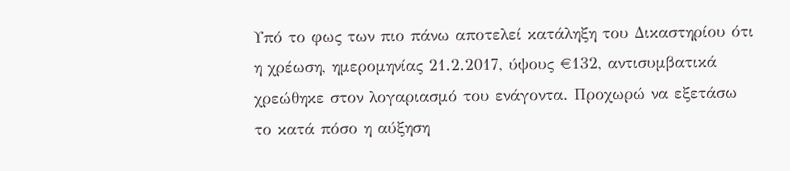Υπό το φως των πιο πάνω αποτελεί κατάληξη του Δικαστηρίου ότι η χρέωση, ημερομηνίας 21.2.2017, ύψους €132, αντισυμβατικά χρεώθηκε στον λογαριασμό του ενάγοντα. Προχωρώ να εξετάσω το κατά πόσο η αύξηση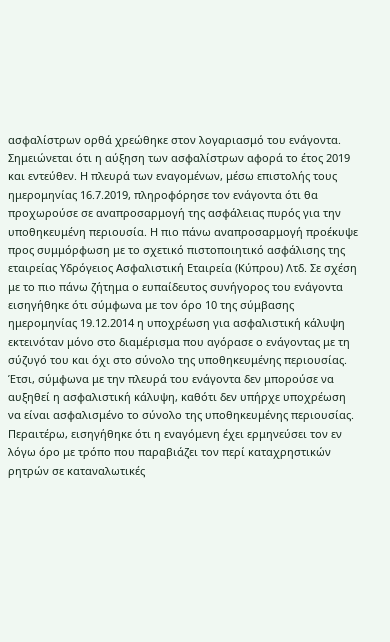ασφαλίστρων ορθά χρεώθηκε στον λογαριασμό του ενάγοντα. Σημειώνεται ότι η αύξηση των ασφαλίστρων αφορά το έτος 2019 και εντεύθεν. Η πλευρά των εναγομένων, μέσω επιστολής τους ημερομηνίας 16.7.2019, πληροφόρησε τον ενάγοντα ότι θα προχωρούσε σε αναπροσαρμογή της ασφάλειας πυρός για την υποθηκευμένη περιουσία. Η πιο πάνω αναπροσαρμογή προέκυψε προς συμμόρφωση με το σχετικό πιστοποιητικό ασφάλισης της εταιρείας Υδρόγειος Ασφαλιστική Εταιρεία (Κύπρου) Λτδ. Σε σχέση με το πιο πάνω ζήτημα ο ευπαίδευτος συνήγορος του ενάγοντα εισηγήθηκε ότι σύμφωνα με τον όρο 10 της σύμβασης ημερομηνίας 19.12.2014 η υποχρέωση για ασφαλιστική κάλυψη εκτεινόταν μόνο στο διαμέρισμα που αγόρασε ο ενάγοντας με τη σύζυγό του και όχι στο σύνολο της υποθηκευμένης περιουσίας. Έτσι, σύμφωνα με την πλευρά του ενάγοντα δεν μπορούσε να αυξηθεί η ασφαλιστική κάλυψη, καθότι δεν υπήρχε υποχρέωση να είναι ασφαλισμένο το σύνολο της υποθηκευμένης περιουσίας. Περαιτέρω, εισηγήθηκε ότι η εναγόμενη έχει ερμηνεύσει τον εν λόγω όρο με τρόπο που παραβιάζει τον περί καταχρηστικών ρητρών σε καταναλωτικές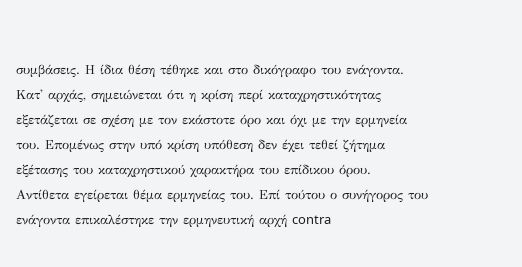συμβάσεις. Η ίδια θέση τέθηκε και στο δικόγραφο του ενάγοντα. Κατ' αρχάς, σημειώνεται ότι η κρίση περί καταχρηστικότητας εξετάζεται σε σχέση με τον εκάστοτε όρο και όχι με την ερμηνεία του. Επομένως στην υπό κρίση υπόθεση δεν έχει τεθεί ζήτημα εξέτασης του καταχρηστικού χαρακτήρα του επίδικου όρου. Αντίθετα εγείρεται θέμα ερμηνείας του. Επί τούτου ο συνήγορος του ενάγοντα επικαλέστηκε την ερμηνευτική αρχή contra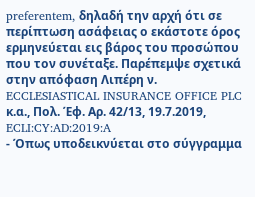preferentem, δηλαδή την αρχή ότι σε περίπτωση ασάφειας ο εκάστοτε όρος ερμηνεύεται εις βάρος του προσώπου που τον συνέταξε. Παρέπεμψε σχετικά στην απόφαση Λιπέρη ν. ECCLESIASTICAL INSURANCE OFFICE PLC κ.α., Πολ. Έφ. Αρ. 42/13, 19.7.2019, ECLI:CY:AD:2019:A
- Όπως υποδεικνύεται στο σύγγραμμα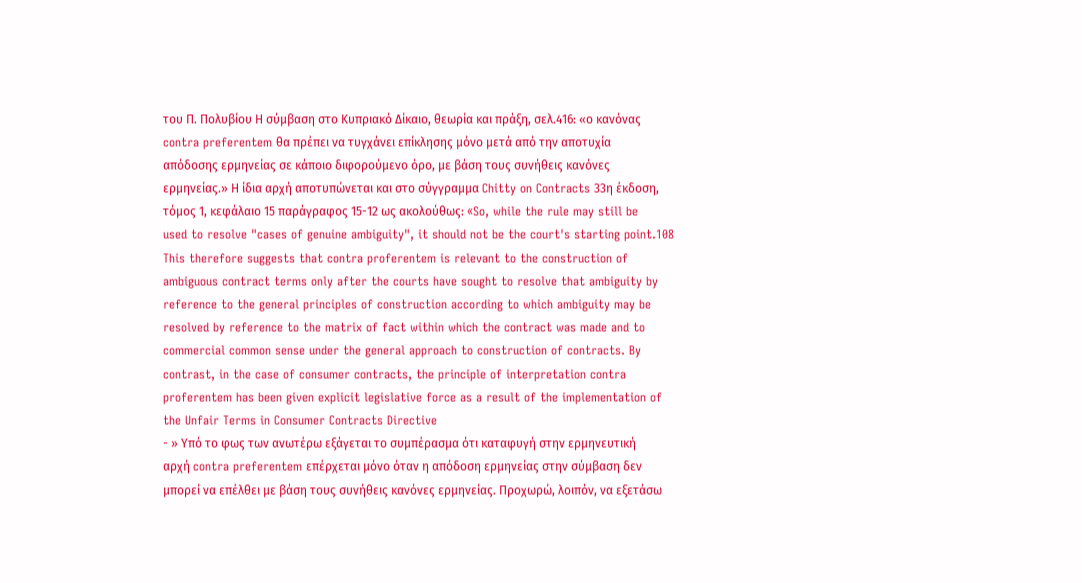του Π. Πολυβίου Η σύμβαση στο Κυπριακό Δίκαιο, θεωρία και πράξη, σελ.416: «ο κανόνας contra preferentem θα πρέπει να τυγχάνει επίκλησης μόνο μετά από την αποτυχία απόδοσης ερμηνείας σε κάποιο διφορούμενο όρο, με βάση τους συνήθεις κανόνες ερμηνείας.» Η ίδια αρχή αποτυπώνεται και στο σύγγραμμα Chitty on Contracts 33η έκδοση, τόμος 1, κεφάλαιο 15 παράγραφος 15-12 ως ακολούθως: «So, while the rule may still be used to resolve "cases of genuine ambiguity", it should not be the court's starting point.108 This therefore suggests that contra proferentem is relevant to the construction of ambiguous contract terms only after the courts have sought to resolve that ambiguity by reference to the general principles of construction according to which ambiguity may be resolved by reference to the matrix of fact within which the contract was made and to commercial common sense under the general approach to construction of contracts. By contrast, in the case of consumer contracts, the principle of interpretation contra proferentem has been given explicit legislative force as a result of the implementation of the Unfair Terms in Consumer Contracts Directive
- » Υπό το φως των ανωτέρω εξάγεται το συμπέρασμα ότι καταφυγή στην ερμηνευτική αρχή contra preferentem επέρχεται μόνο όταν η απόδοση ερμηνείας στην σύμβαση δεν μπορεί να επέλθει με βάση τους συνήθεις κανόνες ερμηνείας. Προχωρώ, λοιπόν, να εξετάσω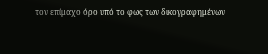τον επίμαχο όρο υπό το φως των δικογραφημένων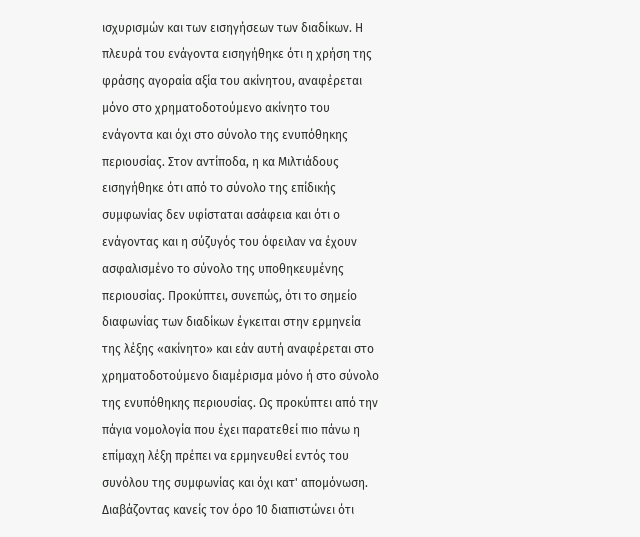ισχυρισμών και των εισηγήσεων των διαδίκων. Η πλευρά του ενάγοντα εισηγήθηκε ότι η χρήση της φράσης αγοραία αξία του ακίνητου, αναφέρεται μόνο στο χρηματοδοτούμενο ακίνητο του ενάγοντα και όχι στο σύνολο της ενυπόθηκης περιουσίας. Στον αντίποδα, η κα Μιλτιάδους εισηγήθηκε ότι από το σύνολο της επίδικής συμφωνίας δεν υφίσταται ασάφεια και ότι ο ενάγοντας και η σύζυγός του όφειλαν να έχουν ασφαλισμένο το σύνολο της υποθηκευμένης περιουσίας. Προκύπτει, συνεπώς, ότι το σημείο διαφωνίας των διαδίκων έγκειται στην ερμηνεία της λέξης «ακίνητο» και εάν αυτή αναφέρεται στο χρηματοδοτούμενο διαμέρισμα μόνο ή στο σύνολο της ενυπόθηκης περιουσίας. Ως προκύπτει από την πάγια νομολογία που έχει παρατεθεί πιο πάνω η επίμαχη λέξη πρέπει να ερμηνευθεί εντός του συνόλου της συμφωνίας και όχι κατ' απομόνωση. Διαβάζοντας κανείς τον όρο 10 διαπιστώνει ότι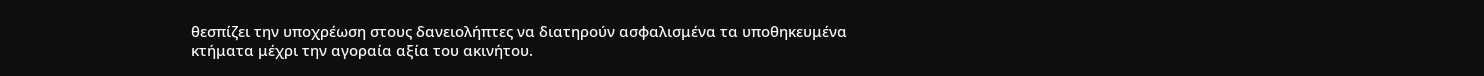θεσπίζει την υποχρέωση στους δανειολήπτες να διατηρούν ασφαλισμένα τα υποθηκευμένα κτήματα μέχρι την αγοραία αξία του ακινήτου.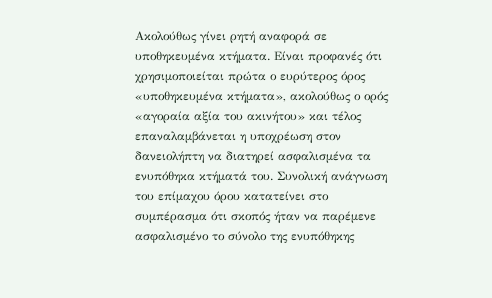Ακολούθως γίνει ρητή αναφορά σε υποθηκευμένα κτήματα. Είναι προφανές ότι χρησιμοποιείται πρώτα ο ευρύτερος όρος «υποθηκευμένα κτήματα», ακολούθως ο ορός «αγοραία αξία του ακινήτου» και τέλος επαναλαμβάνεται η υποχρέωση στον δανειολήπτη να διατηρεί ασφαλισμένα τα ενυπόθηκα κτήματά του. Συνολική ανάγνωση του επίμαχου όρου κατατείνει στο συμπέρασμα ότι σκοπός ήταν να παρέμενε ασφαλισμένο το σύνολο της ενυπόθηκης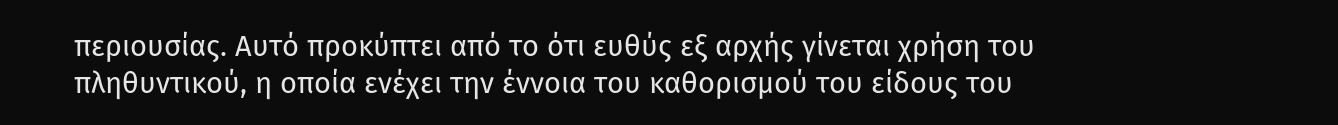περιουσίας. Αυτό προκύπτει από το ότι ευθύς εξ αρχής γίνεται χρήση του πληθυντικού, η οποία ενέχει την έννοια του καθορισμού του είδους του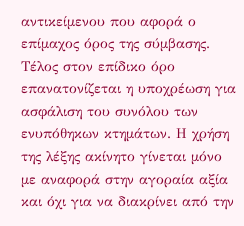αντικείμενου που αφορά ο επίμαχος όρος της σύμβασης. Τέλος στον επίδικο όρο επανατονίζεται η υποχρέωση για ασφάλιση του συνόλου των ενυπόθηκων κτημάτων. Η χρήση της λέξης ακίνητο γίνεται μόνο με αναφορά στην αγοραία αξία και όχι για να διακρίνει από την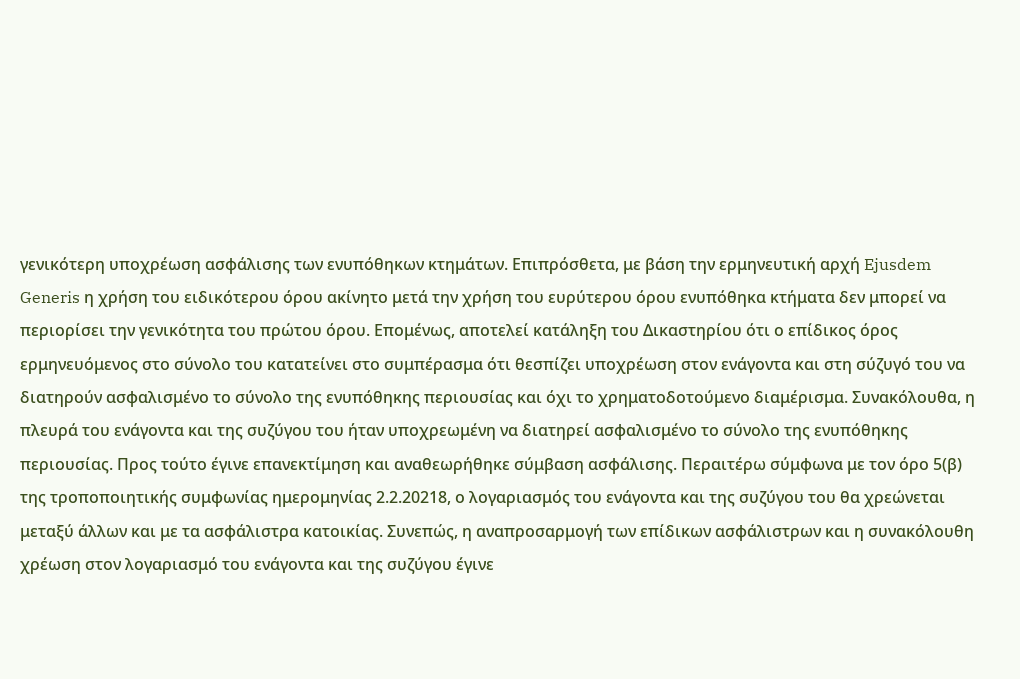γενικότερη υποχρέωση ασφάλισης των ενυπόθηκων κτημάτων. Επιπρόσθετα, με βάση την ερμηνευτική αρχή Ejusdem Generis η χρήση του ειδικότερου όρου ακίνητο μετά την χρήση του ευρύτερου όρου ενυπόθηκα κτήματα δεν μπορεί να περιορίσει την γενικότητα του πρώτου όρου. Επομένως, αποτελεί κατάληξη του Δικαστηρίου ότι ο επίδικος όρος ερμηνευόμενος στο σύνολο του κατατείνει στο συμπέρασμα ότι θεσπίζει υποχρέωση στον ενάγοντα και στη σύζυγό του να διατηρούν ασφαλισμένο το σύνολο της ενυπόθηκης περιουσίας και όχι το χρηματοδοτούμενο διαμέρισμα. Συνακόλουθα, η πλευρά του ενάγοντα και της συζύγου του ήταν υποχρεωμένη να διατηρεί ασφαλισμένο το σύνολο της ενυπόθηκης περιουσίας. Προς τούτο έγινε επανεκτίμηση και αναθεωρήθηκε σύμβαση ασφάλισης. Περαιτέρω σύμφωνα με τον όρο 5(β) της τροποποιητικής συμφωνίας ημερομηνίας 2.2.20218, ο λογαριασμός του ενάγοντα και της συζύγου του θα χρεώνεται μεταξύ άλλων και με τα ασφάλιστρα κατοικίας. Συνεπώς, η αναπροσαρμογή των επίδικων ασφάλιστρων και η συνακόλουθη χρέωση στον λογαριασμό του ενάγοντα και της συζύγου έγινε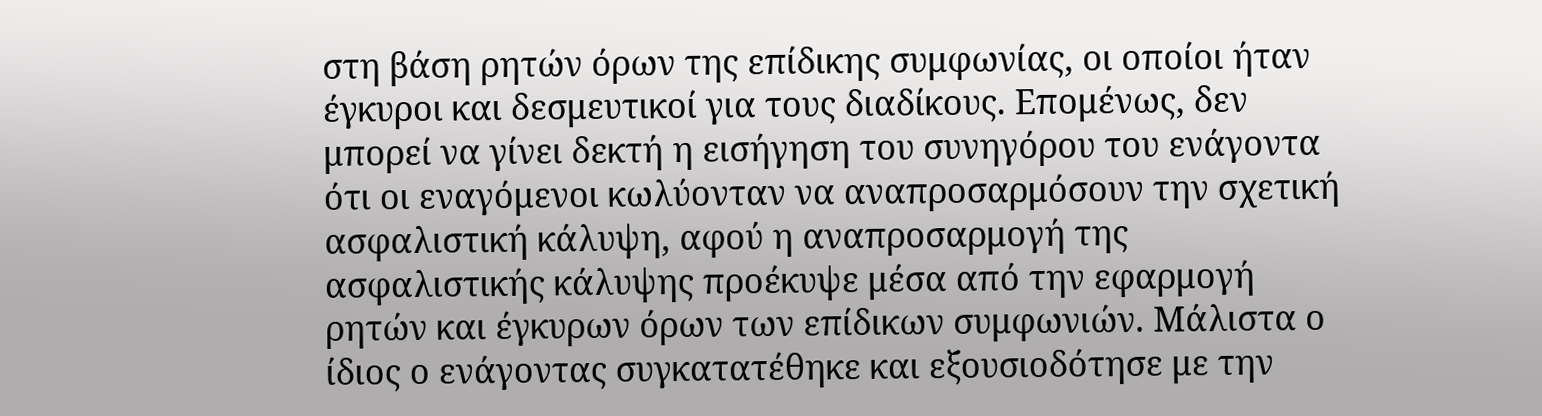στη βάση ρητών όρων της επίδικης συμφωνίας, οι οποίοι ήταν έγκυροι και δεσμευτικοί για τους διαδίκους. Επομένως, δεν μπορεί να γίνει δεκτή η εισήγηση του συνηγόρου του ενάγοντα ότι οι εναγόμενοι κωλύονταν να αναπροσαρμόσουν την σχετική ασφαλιστική κάλυψη, αφού η αναπροσαρμογή της ασφαλιστικής κάλυψης προέκυψε μέσα από την εφαρμογή ρητών και έγκυρων όρων των επίδικων συμφωνιών. Μάλιστα ο ίδιος ο ενάγοντας συγκατατέθηκε και εξουσιοδότησε με την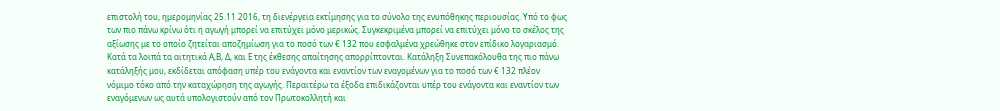επιστολή του, ημερομηνίας 25.11.2016, τη διενέργεια εκτίμησης για το σύνολο της ενυπόθηκης περιουσίας. Υπό το φως των πιο πάνω κρίνω ότι η αγωγή μπορεί να επιτύχει μόνο μερικώς. Συγκεκριμένα μπορεί να επιτύχει μόνο το σκέλος της αξίωσης με το οποίο ζητείται αποζημίωση για το ποσό των € 132 που εσφαλμένα χρεώθηκε στον επίδικο λογαριασμό. Κατά τα λοιπά τα αιτητικά Α,Β, Δ, και Ε της έκθεσης απαίτησης απορρίπτονται. Κατάληξη Συνεπακόλουθα της πιο πάνω κατάληξής μου, εκδίδεται απόφαση υπέρ του ενάγοντα και εναντίον των εναγομένων για το ποσό των € 132 πλέον νόμιμο τόκο από την καταχώρηση της αγωγής. Περαιτέρω τα έξοδα επιδικάζονται υπέρ του ενάγοντα και εναντίον των εναγόμενων ως αυτά υπολογιστούν από τον Πρωτοκολλητή και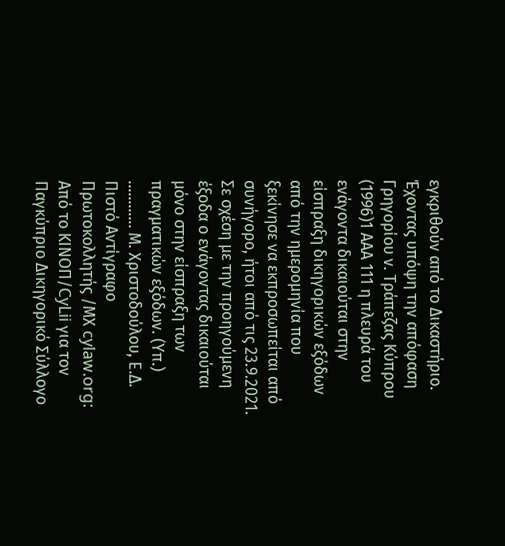εγκριθούν από το Δικαστήριο. Έχοντας υπόψη την απόφαση Γρηγορίου ν. Τράπεζας Κύπρου
(1996)1 ΑΑΑ 111 η πλευρά του ενάγοντα δικαιούται στην είσπραξη δικηγορικών εξόδων από την ημερομηνία που ξεκίνησε να εκπροσωπείται από συνήγορο, ήτοι από τις 23.9.2021. Σε σχέση με την προηγούμενη έξοδα ο ενάγοντας δικαιούται μόνο στην είσπραξη των πραγματικών εξόδων. (Υπ.) ............ Μ. Χριστοδούλου, Ε.Δ. Πιστό Αντίγραφο Πρωτοκολλητής /ΜΧ cylaw.org: Από το ΚΙΝOΠ/CyLii για τον Παγκύπριο Δικηγορικό Σύλλογο